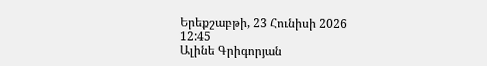Երեքշաբթի, 23 Հունիսի 2026 12:45
Ալինե Գրիգորյան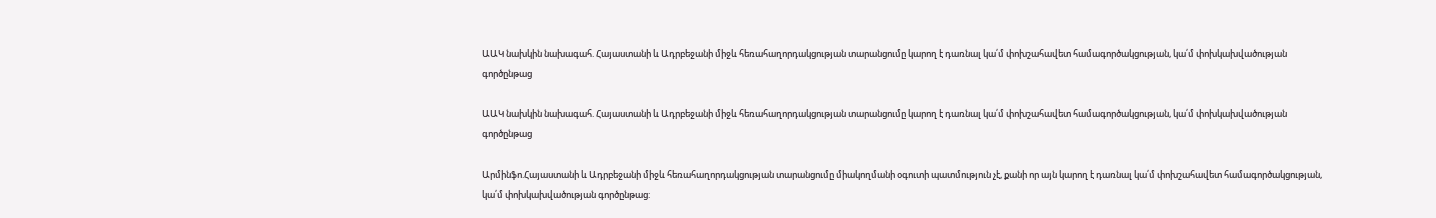ԱԱԿ նախկին նախագահ. Հայաստանի և Ադրբեջանի միջև հեռահաղորդակցության տարանցումը կարող է դառնալ կա՛մ փոխշահավետ համագործակցության, կա՛մ փոխկախվածության գործընթաց

ԱԱԿ նախկին նախագահ. Հայաստանի և Ադրբեջանի միջև հեռահաղորդակցության տարանցումը կարող է դառնալ կա՛մ փոխշահավետ համագործակցության, կա՛մ փոխկախվածության գործընթաց

Արմինֆո.Հայաստանի և Ադրբեջանի միջև հեռահաղորդակցության տարանցումը միակողմանի օգուտի պատմություն չէ, քանի որ այն կարող է դառնալ կա՛մ փոխշահավետ համագործակցության, կա՛մ փոխկախվածության գործընթաց: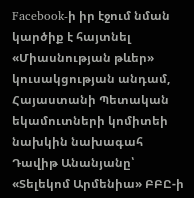Facebook-ի իր էջում նման կարծիք է հայտնել «Միասնության թևեր» կուսակցության անդամ, Հայաստանի Պետական եկամուտների կոմիտեի նախկին նախագահ Դավիթ Անանյանը՝ «Տելեկոմ Արմենիա» ԲԲԸ-ի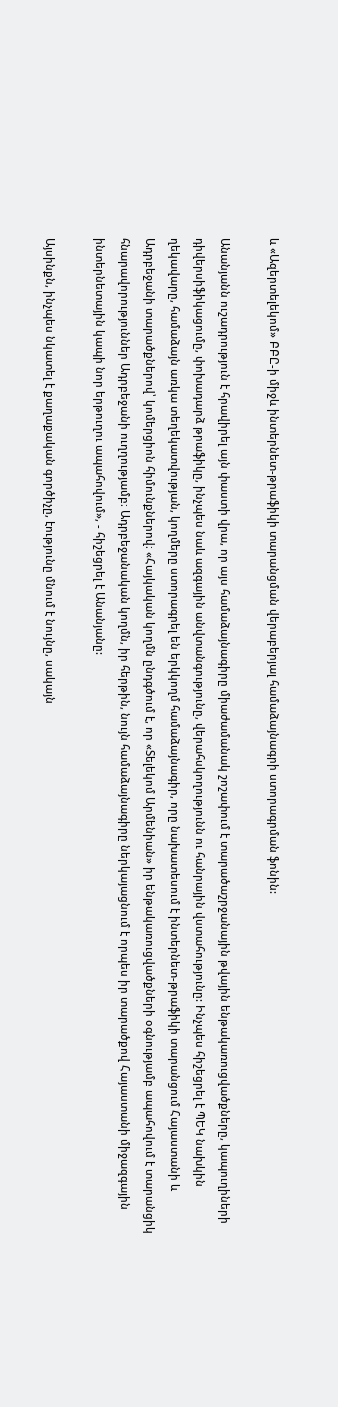և «Ազերտելեկոմ» ԲԲԸ-ի միջև ինտերնետ-թրաֆիկի տարանցման վերաբերյալ համաձայնագրի ստորագրման ֆոնին:

Անանյանն ուշադրություն է հրավիրել այն փաստի վրա, որ այս համաձայնագիրը միաժամանակ շոշափում է տարածաշրջանային թվային ենթակառուցվածքները, կապուղիների դիվերսիֆիկացումը, փոխադարձ թրաֆիկը, ինչպես նաև ազգային անվտանգությունը, վերահսկողությունն ու հանրային վստահությունը: Ինչպես հիշեցրել է ՊԵԿ նախկին ղեկավարը, համաձայն առկա տեղեկատվության, կողմերը ստորագրել են երկկողմ համաձայնագիր, որը նախատեսում է ինտերնետ-թրաֆիկի տարանցում Հայաստանի և Ադրբեջանի տարածքներով՝ կոմերցիոն հիմունքներով։ «Հայկական կողմն ընդգծում է, որ «Տելեկոմ Արմենիան» իր ենթակառուցվածքների օգնությամբ ապահովում է տարանցիկ հնարավորություններ Ադրբեջանի ուղղությամբ։ Ադրբեջանական կողմն, իր հերթին, նույն համաձայնագիրը ներկայացնում է որպես իր տարածքով Հայաստանի միջազգային ինտերնետային կապի նոր երթուղու ապահովում», - հիշեցրել է Անանյանը:

Այսինքն, ինչպես նկատել է քաղաքական գործիչը, էությունը մնում է նույնը, սակայն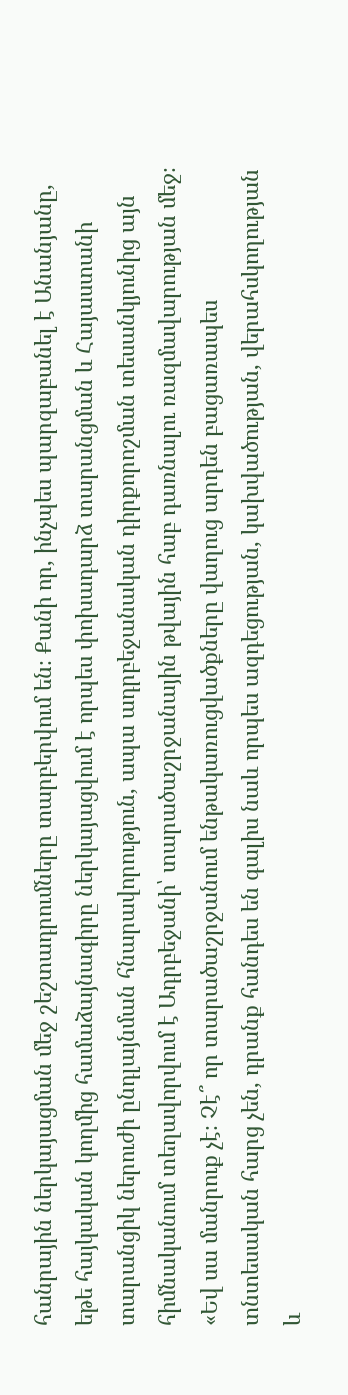հանրային ներկայացման մեջ շեշտադրումները տարբերվում են։ Քանի որ, ինչպես պարզաբանել է Անանյանը, եթե հայկական կողմից համաձայնագիրը ներկայացվում է որպես փոխադարձ տարանցման և Հայաստանի տարանցիկ ներուժի ընդլայնման հնարավորություն, ապա ադրբեջանական դիրքորոշման տեսանկյունից այն հիմնականում տեղավորվում է Ադրբեջանի՝ տարածաշրջանային թվային հաբ դառնալու ռազմավարության մեջ։ «Եվ սա մանրուք չէ։ Չէ՞ որ տարածաշրջանում ենթակառուցվածքները վաղուց արդեն բացառապես տնտեսական հարց չեն, դրանք հանդես են գալիս նաև որպես ազդեցության, կախվածության, վերահսկողության և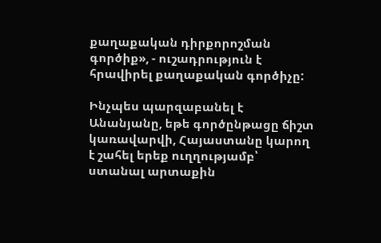քաղաքական դիրքորոշման գործիք», - ուշադրություն է հրավիրել քաղաքական գործիչը:

Ինչպես պարզաբանել է Անանյանը, եթե գործընթացը ճիշտ կառավարվի, Հայաստանը կարող է շահել երեք ուղղությամբ՝ ստանալ արտաքին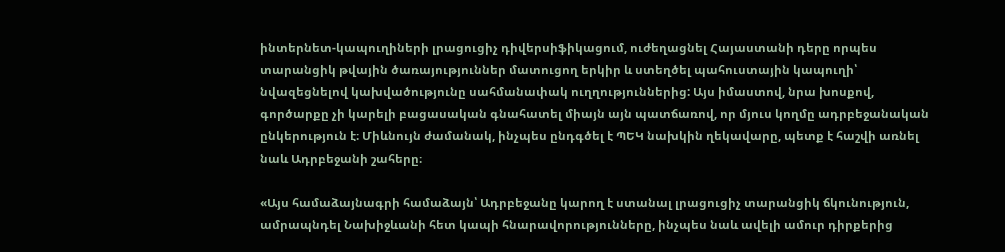ինտերնետ-կապուղիների լրացուցիչ դիվերսիֆիկացում, ուժեղացնել Հայաստանի դերը որպես տարանցիկ թվային ծառայություններ մատուցող երկիր և ստեղծել պահուստային կապուղի՝ նվազեցնելով կախվածությունը սահմանափակ ուղղություններից: Այս իմաստով, նրա խոսքով, գործարքը չի կարելի բացասական գնահատել միայն այն պատճառով, որ մյուս կողմը ադրբեջանական ընկերություն է։ Միևնույն ժամանակ, ինչպես ընդգծել է ՊԵԿ նախկին ղեկավարը, պետք է հաշվի առնել նաև Ադրբեջանի շահերը։

«Այս համաձայնագրի համաձայն՝ Ադրբեջանը կարող է ստանալ լրացուցիչ տարանցիկ ճկունություն, ամրապնդել Նախիջևանի հետ կապի հնարավորությունները, ինչպես նաև ավելի ամուր դիրքերից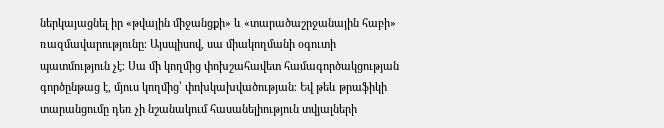ներկայացնել իր «թվային միջանցքի» և «տարածաշրջանային հաբի» ռազմավարությունը։ Այսպիսով, սա միակողմանի օգուտի պատմություն չէ։ Սա մի կողմից փոխշահավետ համագործակցության գործընթաց է, մյուս կողմից՝ փոխկախվածության։ Եվ թեև թրաֆիկի տարանցումը դեռ չի նշանակում հասանելիություն տվյալների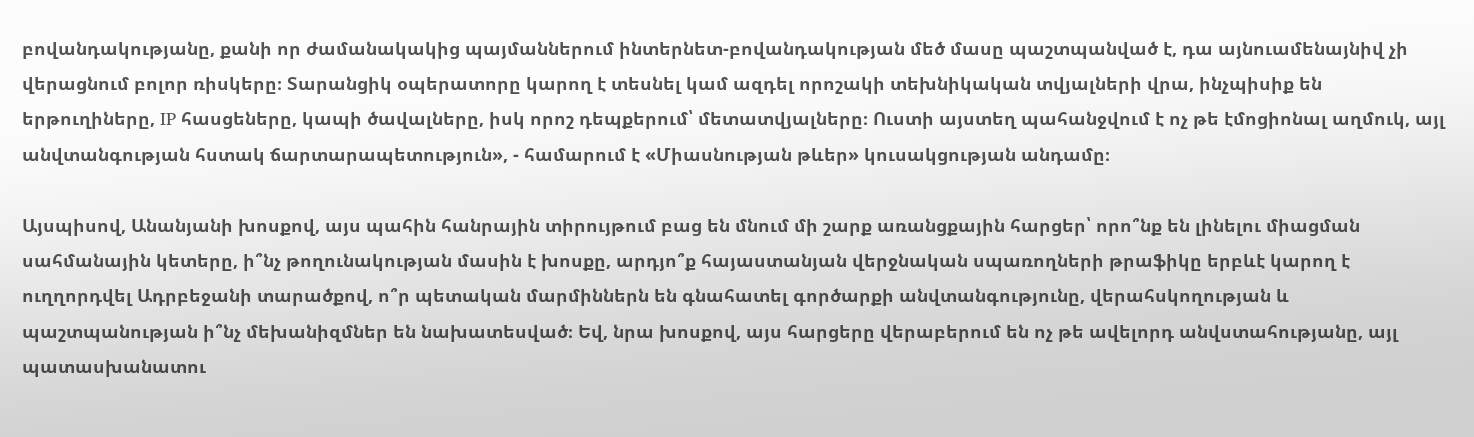բովանդակությանը, քանի որ ժամանակակից պայմաններում ինտերնետ-բովանդակության մեծ մասը պաշտպանված է, դա այնուամենայնիվ չի վերացնում բոլոր ռիսկերը։ Տարանցիկ օպերատորը կարող է տեսնել կամ ազդել որոշակի տեխնիկական տվյալների վրա, ինչպիսիք են երթուղիները, IP հասցեները, կապի ծավալները, իսկ որոշ դեպքերում՝ մետատվյալները։ Ուստի այստեղ պահանջվում է ոչ թե էմոցիոնալ աղմուկ, այլ անվտանգության հստակ ճարտարապետություն», - համարում է «Միասնության թևեր» կուսակցության անդամը։

Այսպիսով, Անանյանի խոսքով, այս պահին հանրային տիրույթում բաց են մնում մի շարք առանցքային հարցեր՝ որո՞նք են լինելու միացման սահմանային կետերը, ի՞նչ թողունակության մասին է խոսքը, արդյո՞ք հայաստանյան վերջնական սպառողների թրաֆիկը երբևէ կարող է ուղղորդվել Ադրբեջանի տարածքով, ո՞ր պետական մարմիններն են գնահատել գործարքի անվտանգությունը, վերահսկողության և պաշտպանության ի՞նչ մեխանիզմներ են նախատեսված։ Եվ, նրա խոսքով, այս հարցերը վերաբերում են ոչ թե ավելորդ անվստահությանը, այլ պատասխանատու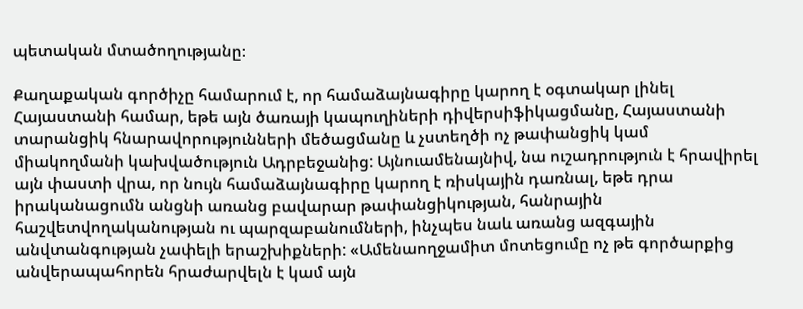պետական մտածողությանը։

Քաղաքական գործիչը համարում է, որ համաձայնագիրը կարող է օգտակար լինել Հայաստանի համար, եթե այն ծառայի կապուղիների դիվերսիֆիկացմանը, Հայաստանի տարանցիկ հնարավորությունների մեծացմանը և չստեղծի ոչ թափանցիկ կամ միակողմանի կախվածություն Ադրբեջանից: Այնուամենայնիվ, նա ուշադրություն է հրավիրել այն փաստի վրա, որ նույն համաձայնագիրը կարող է ռիսկային դառնալ, եթե դրա իրականացումն անցնի առանց բավարար թափանցիկության, հանրային հաշվետվողականության ու պարզաբանումների, ինչպես նաև առանց ազգային անվտանգության չափելի երաշխիքների: «Ամենաողջամիտ մոտեցումը ոչ թե գործարքից անվերապահորեն հրաժարվելն է կամ այն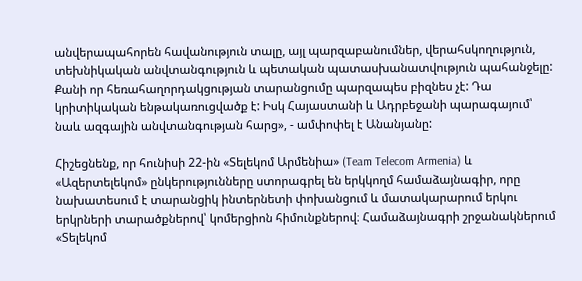անվերապահորեն հավանություն տալը, այլ պարզաբանումներ, վերահսկողություն, տեխնիկական անվտանգություն և պետական պատասխանատվություն պահանջելը: Քանի որ հեռահաղորդակցության տարանցումը պարզապես բիզնես չէ: Դա կրիտիկական ենթակառուցվածք է: Իսկ Հայաստանի և Ադրբեջանի պարագայում՝ նաև ազգային անվտանգության հարց», - ամփոփել է Անանյանը:

Հիշեցնենք, որ հունիսի 22-ին «Տելեկոմ Արմենիա» (Team Telecom Armenia) և «Ազերտելեկոմ» ընկերությունները ստորագրել են երկկողմ համաձայնագիր, որը նախատեսում է տարանցիկ ինտերնետի փոխանցում և մատակարարում երկու երկրների տարածքներով՝ կոմերցիոն հիմունքներով։ Համաձայնագրի շրջանակներում «Տելեկոմ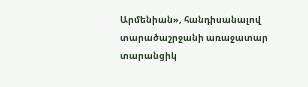Արմենիան», հանդիսանալով տարածաշրջանի առաջատար տարանցիկ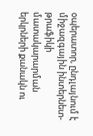օպերատոր, ընդլայնում է միջազգային ինտերնետ-թրաֆիկի մատակարարման երկրների քանակն ու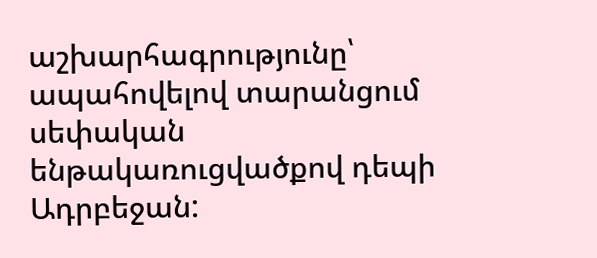աշխարհագրությունը՝ ապահովելով տարանցում սեփական ենթակառուցվածքով դեպի Ադրբեջան: